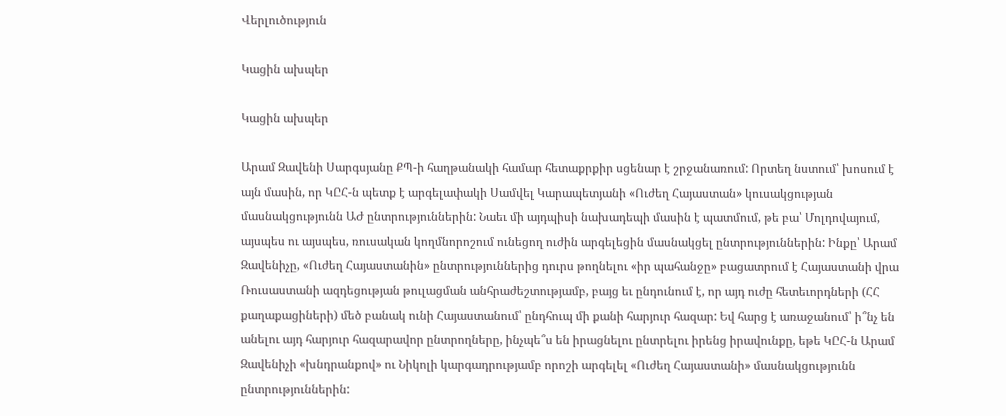Վերլուծություն

Կացին ախպեր

Կացին ախպեր

Արամ Զավենի Սարգսյանը ՔՊ-ի հաղթանակի համար հետաքրքիր սցենար է շրջանառում: Որտեղ նստում՝ խոսում է այն մասին, որ ԿԸՀ-ն պետք է արգելափակի Սամվել Կարապետյանի «Ուժեղ Հայաստան» կուսակցության մասնակցությունն ԱԺ ընտրություններին: Նաեւ մի այդպիսի նախադեպի մասին է պատմում, թե բա՝ Մոլդովայում, այսպես ու այսպես, ռուսական կողմնորոշում ունեցող ուժին արգելեցին մասնակցել ընտրություններին: Ինքը՝ Արամ Զավենիչը, «Ուժեղ Հայաստանին» ընտրություններից դուրս թողնելու «իր պահանջը» բացատրում է Հայաստանի վրա Ռուսաստանի ազդեցության թուլացման անհրաժեշտությամբ, բայց եւ ընդունում է, որ այդ ուժը հետեւորդների (ՀՀ քաղաքացիների) մեծ բանակ ունի Հայաստանում՝ ընդհուպ մի քանի հարյուր հազար: Եվ հարց է առաջանում՝ ի՞նչ են անելու այդ հարյուր հազարավոր ընտրողները, ինչպե՞ս են իրացնելու ընտրելու իրենց իրավունքը, եթե ԿԸՀ-ն Արամ Զավենիչի «խնդրանքով» ու Նիկոլի կարգադրությամբ որոշի արգելել «Ուժեղ Հայաստանի» մասնակցությունն ընտրություններին: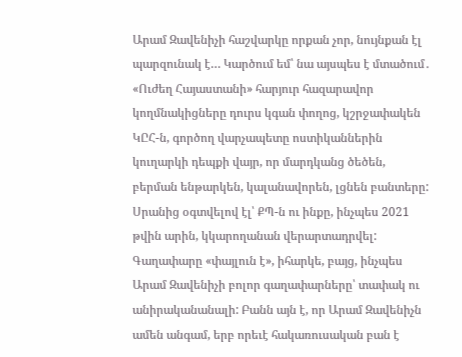Արամ Զավենիչի հաշվարկը որքան չոր, նույնքան էլ պարզունակ է… Կարծում եմ՝ նա այսպես է մտածում․ «Ուժեղ Հայաստանի» հարյուր հազարավոր կողմնակիցները դուրս կգան փողոց, կշրջափակեն ԿԸՀ-ն, գործող վարչապետը ոստիկաններին կուղարկի դեպքի վայր, որ մարդկանց ծեծեն, բերման ենթարկեն, կալանավորեն, լցնեն բանտերը: Սրանից օգտվելով էլ՝ ՔՊ-ն ու ինքը, ինչպես 2021 թվին արին, կկարողանան վերարտադրվել: Գաղափարը «փայլուն է», իհարկե, բայց, ինչպես Արամ Զավենիչի բոլոր գաղափարները՝ տափակ ու անիրականանալի: Բանն այն է, որ Արամ Զավենիչն ամեն անգամ, երբ որեւէ հակառուսական բան է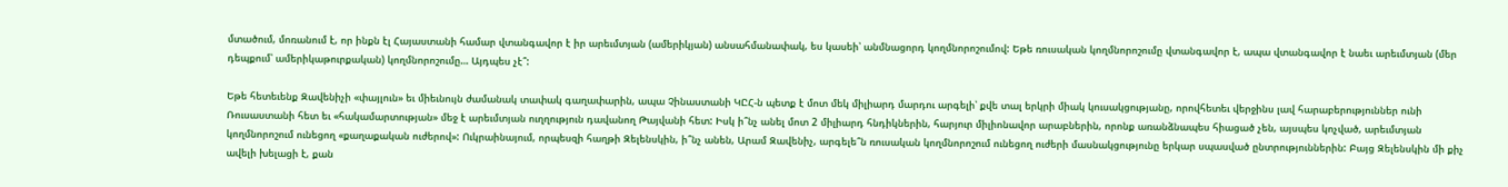մտածում, մոռանում է, որ ինքն էլ Հայաստանի համար վտանգավոր է իր արեւմտյան (ամերիկյան) անսահմանափակ, ես կասեի՝ անմնացորդ կողմնորոշումով: Եթե ռուսական կողմնորոշումը վտանգավոր է, ապա վտանգավոր է նաեւ արեւմտյան (մեր դեպքում՝ ամերիկաթուրքական) կողմնորոշումը… Այդպես չէ՞:

Եթե հետեւենք Զավենիչի «փայլուն» եւ միեւնույն ժամանակ տափակ գաղափարին, ապա Չինաստանի ԿԸՀ-ն պետք է մոտ մեկ միլիարդ մարդու արգելի՝ քվե տալ երկրի միակ կուսակցությանը, որովհետեւ վերջինս լավ հարաբերություններ ունի Ռուսաստանի հետ եւ «հակամարտության» մեջ է արեւմտյան ուղղություն դավանող Թայվանի հետ: Իսկ ի՞նչ անել մոտ 2 միլիարդ հնդիկներին, հարյուր միլիոնավոր արաբներին, որոնք առանձնապես հիացած չեն, այսպես կոչված, արեւմտյան կողմնորոշում ունեցող «քաղաքական ուժերով»: Ուկրաինայում, որպեսզի հաղթի Զելենսկին, ի՞նչ անեն, Արամ Զավենիչ, արգելե՞ն ռուսական կողմնորոշում ունեցող ուժերի մասնակցությունը երկար սպասված ընտրություններին: Բայց Զելենսկին մի քիչ ավելի խելացի է, քան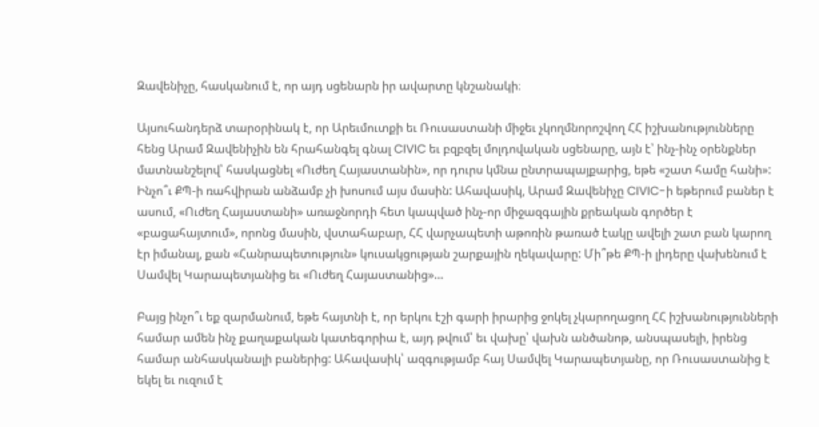Զավենիչը, հասկանում է, որ այդ սցենարն իր ավարտը կնշանակի։

Այսուհանդերձ տարօրինակ է, որ Արեւմուտքի եւ Ռուսաստանի միջեւ չկողմնորոշվող ՀՀ իշխանությունները հենց Արամ Զավենիչին են հրահանգել գնալ CIVIC եւ բզբզել մոլդովական սցենարը, այն է՝ ինչ-ինչ օրենքներ մատնանշելով՝ հասկացնել «Ուժեղ Հայաստանին», որ դուրս կմնա ընտրապայքարից, եթե «շատ համը հանի»: Ինչո՞ւ ՔՊ-ի ռահվիրան անձամբ չի խոսում այս մասին: Ահավասիկ, Արամ Զավենիչը CIVIC-ի եթերում բաներ է ասում, «Ուժեղ Հայաստանի» առաջնորդի հետ կապված ինչ-որ միջազգային քրեական գործեր է «բացահայտում», որոնց մասին, վստահաբար, ՀՀ վարչապետի աթոռին թառած էակը ավելի շատ բան կարող էր իմանալ, քան «Հանրապետություն» կուսակցության շարքային ղեկավարը: Մի՞թե ՔՊ-ի լիդերը վախենում է Սամվել Կարապետյանից եւ «Ուժեղ Հայաստանից»…

Բայց ինչո՞ւ եք զարմանում, եթե հայտնի է, որ երկու էշի գարի իրարից ջոկել չկարողացող ՀՀ իշխանությունների համար ամեն ինչ քաղաքական կատեգորիա է, այդ թվում՝ եւ վախը՝ վախն անծանոթ, անսպասելի, իրենց համար անհասկանալի բաներից: Ահավասիկ՝ ազգությամբ հայ Սամվել Կարապետյանը, որ Ռուսաստանից է եկել եւ ուզում է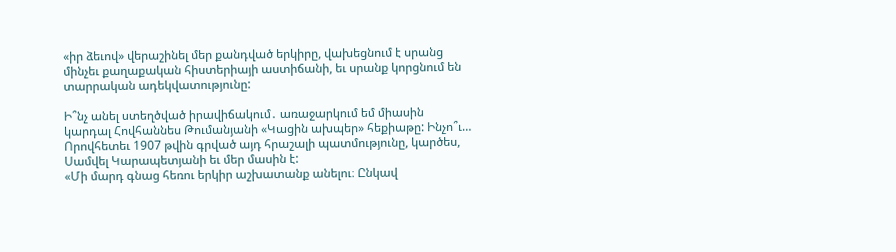«իր ձեւով» վերաշինել մեր քանդված երկիրը, վախեցնում է սրանց մինչեւ քաղաքական հիստերիայի աստիճանի, եւ սրանք կորցնում են տարրական ադեկվատությունը:

Ի՞նչ անել ստեղծված իրավիճակում․ առաջարկում եմ միասին կարդալ Հովհաննես Թումանյանի «Կացին ախպեր» հեքիաթը: Ինչո՞ւ… Որովհետեւ 1907 թվին գրված այդ հրաշալի պատմությունը, կարծես, Սամվել Կարապետյանի եւ մեր մասին է:
«Մի մարդ գնաց հեռու երկիր աշխատանք անելու։ Ընկավ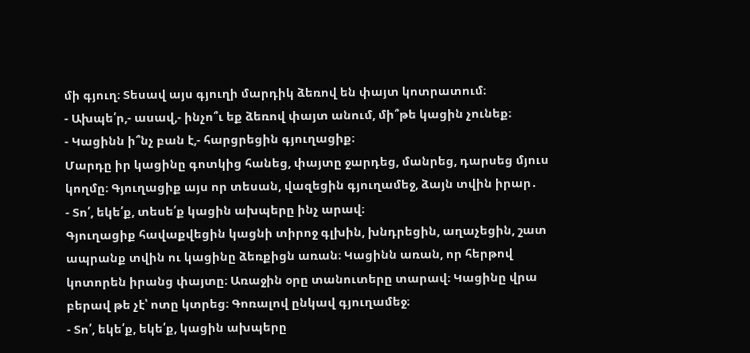մի գյուղ։ Տեսավ այս գյուղի մարդիկ ձեռով են փայտ կոտրատում։
- Ախպե՛ր,- ասավ,- ինչո՞ւ եք ձեռով փայտ անում, մի՞թե կացին չունեք։
- Կացինն ի՞նչ բան է,- հարցրեցին գյուղացիք։
Մարդը իր կացինը գոտկից հանեց, փայտը ջարդեց, մանրեց, դարսեց մյուս կողմը։ Գյուղացիք այս որ տեսան, վազեցին գյուղամեջ, ձայն տվին իրար․
- Տո՛, եկե՛ք, տեսե՛ք կացին ախպերը ինչ արավ։
Գյուղացիք հավաքվեցին կացնի տիրոջ գլխին, խնդրեցին, աղաչեցին, շատ ապրանք տվին ու կացինը ձեռքիցն առան։ Կացինն առան, որ հերթով կոտորեն իրանց փայտը։ Առաջին օրը տանուտերը տարավ։ Կացինը վրա բերավ թե չէ՝ ոտը կտրեց։ Գոռալով ընկավ գյուղամեջ։
- Տո՛, եկե՛ք, եկե՛ք, կացին ախպերը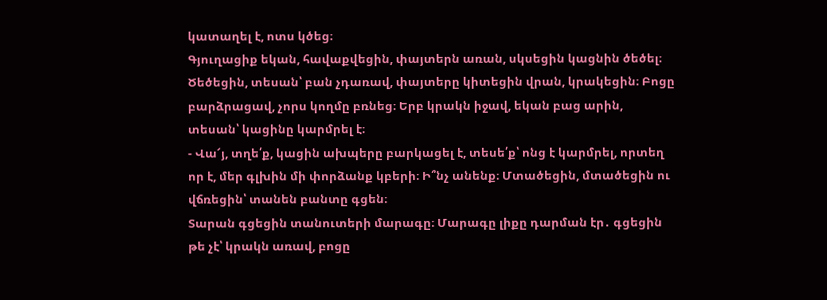կատաղել է, ոտս կծեց։
Գյուղացիք եկան, հավաքվեցին, փայտերն առան, սկսեցին կացնին ծեծել։ Ծեծեցին, տեսան՝ բան չդառավ, փայտերը կիտեցին վրան, կրակեցին։ Բոցը բարձրացավ, չորս կողմը բռնեց։ Երբ կրակն իջավ, եկան բաց արին, տեսան՝ կացինը կարմրել է։
- Վա՜յ, տղե՛ք, կացին ախպերը բարկացել է, տեսե՛ք՝ ոնց է կարմրել, որտեղ որ է, մեր գլխին մի փորձանք կբերի։ Ի՞նչ անենք։ Մտածեցին, մտածեցին ու վճռեցին՝ տանեն բանտը գցեն։
Տարան գցեցին տանուտերի մարագը։ Մարագը լիքը դարման էր․ գցեցին թե չէ՝ կրակն առավ, բոցը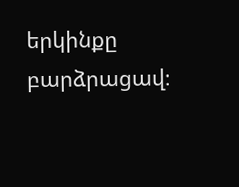երկինքը բարձրացավ։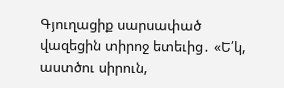Գյուղացիք սարսափած վազեցին տիրոջ ետեւից․ «Ե՛կ, աստծու սիրուն,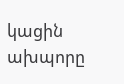կացին ախպորը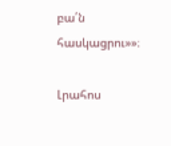բա՛ն հասկացրու»»։

Լրահոս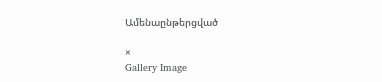Ամենաընթերցված

×
Gallery Image